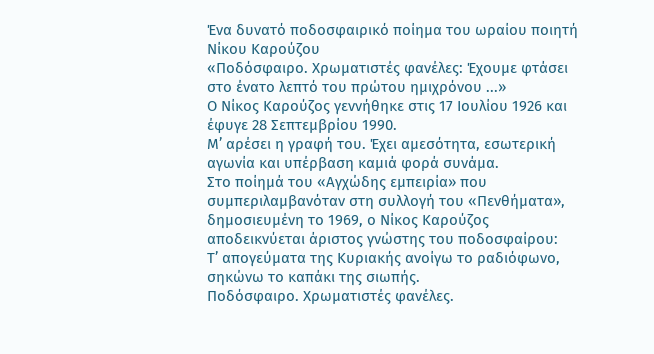Ένα δυνατό ποδοσφαιρικό ποίημα του ωραίου ποιητή Νίκου Καρούζου
«Ποδόσφαιρο. Χρωματιστές φανέλες: Έχουμε φτάσει στο ένατο λεπτό του πρώτου ημιχρόνου ...»
Ο Νίκος Καρούζος γεννήθηκε στις 17 Ιουλίου 1926 και έφυγε 28 Σεπτεμβρίου 1990.
Μ’ αρέσει η γραφή του. Έχει αμεσότητα, εσωτερική αγωνία και υπέρβαση καμιά φορά συνάμα.
Στο ποίημά του «Αγχώδης εμπειρία» που συμπεριλαμβανόταν στη συλλογή του «Πενθήματα», δημοσιευμένη το 1969, ο Νίκος Καρούζος αποδεικνύεται άριστος γνώστης του ποδοσφαίρου:
Τ’ απογεύματα της Κυριακής ανοίγω το ραδιόφωνο, σηκώνω το καπάκι της σιωπής.
Ποδόσφαιρο. Χρωματιστές φανέλες.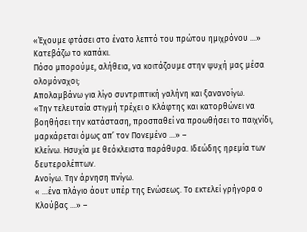«Έχουμε φτάσει στο ένατο λεπτό του πρώτου ημιχρόνου …»
Κατεβάζω το καπάκι.
Πόσο μπορούμε, αλήθεια, να κοιτάζουμε στην ψυχή μας μέσα ολομόναχοι;
Απολαμβάνω για λίγο συντριπτική γαλήνη και ξανανοίγω.
«Την τελευταία στιγμή τρέχει ο Κλάφτης και κατορθώνει να βοηθήσει την κατάσταση, προσπαθεί να προωθήσει το παιχνίδι, μαρκάρεται όμως απ’ τον Πονεμένο …» –
Κλείνω. Ησυχία με θεόκλειστα παράθυρα. Ιδεώδης ηρεμία των δευτερολέπτων.
Ανοίγω. Την άρνηση πνίγω.
« …ένα πλάγιο άουτ υπέρ της Ενώσεως. Το εκτελεί γρήγορα ο Κλούβας …» –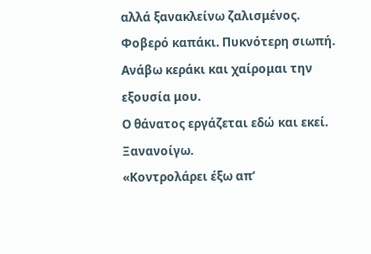αλλά ξανακλείνω ζαλισμένος.
Φοβερό καπάκι. Πυκνότερη σιωπή. Ανάβω κεράκι και χαίρομαι την εξουσία μου.
Ο θάνατος εργάζεται εδώ και εκεί. Ξανανοίγω.
«Κοντρολάρει έξω απ’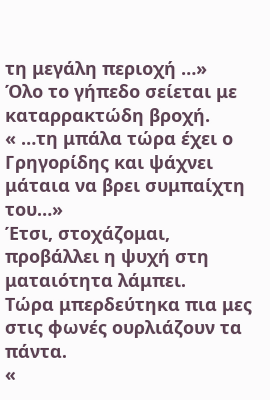τη μεγάλη περιοχή …»
Όλο το γήπεδο σείεται με καταρρακτώδη βροχή.
« …τη μπάλα τώρα έχει ο Γρηγορίδης και ψάχνει μάταια να βρει συμπαίχτη του…»
Έτσι, στοχάζομαι, προβάλλει η ψυχή στη ματαιότητα λάμπει.
Τώρα μπερδεύτηκα πια μες στις φωνές ουρλιάζουν τα πάντα.
«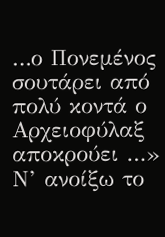…ο Πονεμένος σουτάρει από πολύ κοντά ο Αρχειοφύλαξ αποκρούει …»
Ν’ ανοίξω το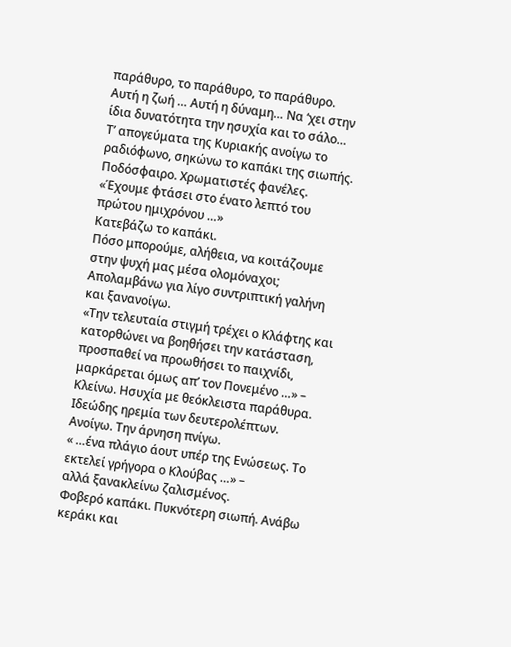παράθυρο, το παράθυρο, το παράθυρο.
Αυτή η ζωή … Αυτή η δύναμη… Να ‘χει στην ίδια δυνατότητα την ησυχία και το σάλο…
Τ’ απογεύματα της Κυριακής ανοίγω το ραδιόφωνο, σηκώνω το καπάκι της σιωπής.
Ποδόσφαιρο. Χρωματιστές φανέλες.
«Έχουμε φτάσει στο ένατο λεπτό του πρώτου ημιχρόνου …»
Κατεβάζω το καπάκι.
Πόσο μπορούμε, αλήθεια, να κοιτάζουμε στην ψυχή μας μέσα ολομόναχοι;
Απολαμβάνω για λίγο συντριπτική γαλήνη και ξανανοίγω.
«Την τελευταία στιγμή τρέχει ο Κλάφτης και κατορθώνει να βοηθήσει την κατάσταση, προσπαθεί να προωθήσει το παιχνίδι, μαρκάρεται όμως απ’ τον Πονεμένο …» –
Κλείνω. Ησυχία με θεόκλειστα παράθυρα. Ιδεώδης ηρεμία των δευτερολέπτων.
Ανοίγω. Την άρνηση πνίγω.
« …ένα πλάγιο άουτ υπέρ της Ενώσεως. Το εκτελεί γρήγορα ο Κλούβας …» –
αλλά ξανακλείνω ζαλισμένος.
Φοβερό καπάκι. Πυκνότερη σιωπή. Ανάβω κεράκι και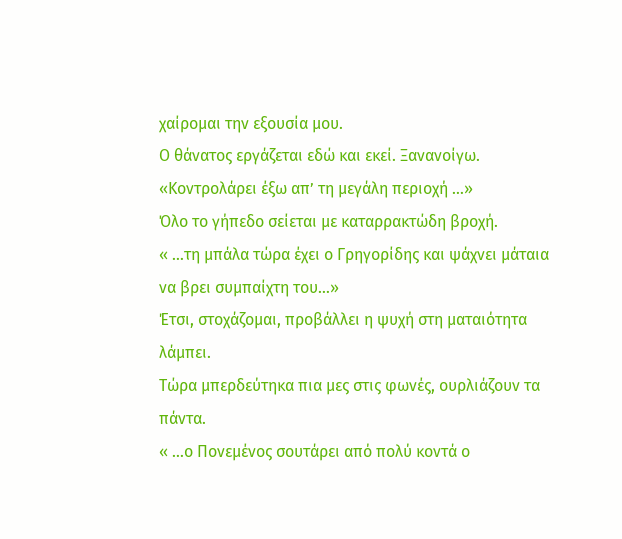χαίρομαι την εξουσία μου.
Ο θάνατος εργάζεται εδώ και εκεί. Ξανανοίγω.
«Κοντρολάρει έξω απ’ τη μεγάλη περιοχή …»
Όλο το γήπεδο σείεται με καταρρακτώδη βροχή.
« …τη μπάλα τώρα έχει ο Γρηγορίδης και ψάχνει μάταια να βρει συμπαίχτη του…»
Έτσι, στοχάζομαι, προβάλλει η ψυχή στη ματαιότητα λάμπει.
Τώρα μπερδεύτηκα πια μες στις φωνές, ουρλιάζουν τα πάντα.
« …ο Πονεμένος σουτάρει από πολύ κοντά ο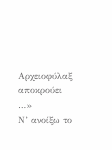Αρχειοφύλαξ αποκρούει …»
Ν’ ανοίξω το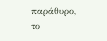παράθυρο, το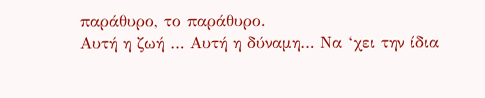παράθυρο, το παράθυρο.
Αυτή η ζωή … Αυτή η δύναμη… Να ‘χει την ίδια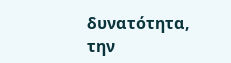δυνατότητα, την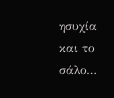ησυχία και το σάλο…